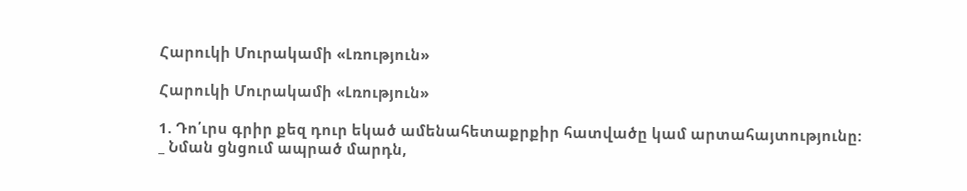Հարուկի Մուրակամի «Լռություն»

Հարուկի Մուրակամի «Լռություն»

1. Դո՛ւրս գրիր քեզ դուր եկած ամենահետաքրքիր հատվածը կամ արտահայտությունը:
_ Նման ցնցում ապրած մարդն,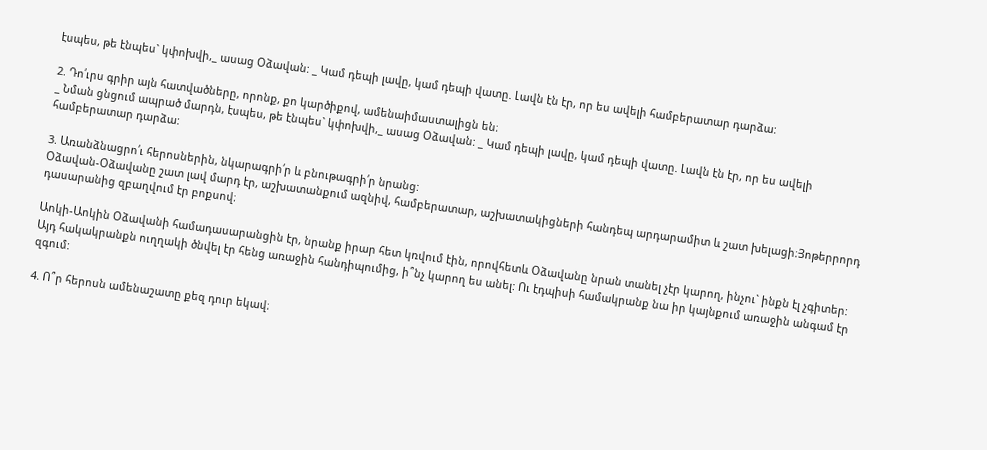էսպես, թե էնպես` կփոխվի,_ ասաց Օձավան: _ Կամ դեպի լավը, կամ դեպի վատը. Լավն էն էր, որ ես ավելի համբերատար դարձա:

2. Դո՛ւրս գրիր այն հատվածները, որոնք, քո կարծիքով, ամենաիմաստալիցն են։
_ Նման ցնցում ապրած մարդն, էսպես, թե էնպես` կփոխվի,_ ասաց Օձավան: _ Կամ դեպի լավը, կամ դեպի վատը. Լավն էն էր, որ ես ավելի համբերատար դարձա:

3. Առանձնացրո՛ւ հերոսներին, նկարագրի՛ր և բնութագրի՛ր նրանց:
Օձավան-Օձավանը շատ լավ մարդ էր, աշխատանքում ազնիվ, համբերատար, աշխատակիցների հանդեպ արդարամիտ և շատ խելացի։Յոթերրորդ դասարանից զբաղվում էր բոքսով։

Աոկի-Աոկին Օձավանի համադասարանցին էր, նրանք իրար հետ կռվում էին, որովհետև Օձավանը նրան տանել չէր կարող, ինչու` ինքն էլ չգիտեր: Այդ հակակրանքն ուղղակի ծնվել էր հենց առաջին հանդիպումից, ի՞նչ կարող ես անել: Ու էդպիսի համակրանք նա իր կայնքում առաջին անգամ էր զգում:

4. Ո՞ր հերոսն ամենաշատը քեզ դուր եկավ։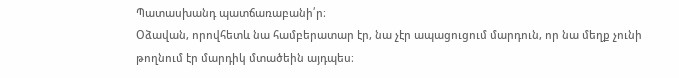Պատասխանդ պատճառաբանի՛ր։
Օձավան, որովհետև նա համբերատար էր, նա չէր ապացուցում մարդուն, որ նա մեղք չունի թողնում էր մարդիկ մտածեին այդպես։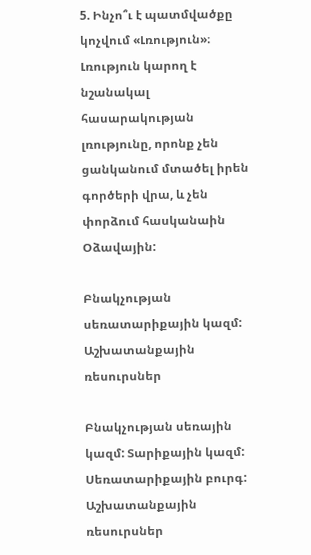5. Ինչո՞ւ է պատմվածքը կոչվում «Լռություն»։
Լռություն կարող է նշանակալ հասարակության լռությունը, որոնք չեն ցանկանում մտածել իրեն գործերի վրա, և չեն փորձում հասկանաին Օձավային:

Բնակչության սեռատարիքային կազմ: Աշխատանքային ռեսուրսներ

Բնակչության սեռային կազմ: Տարիքային կազմ: Սեռատարիքային բուրգ: Աշխատանքային ռեսուրսներ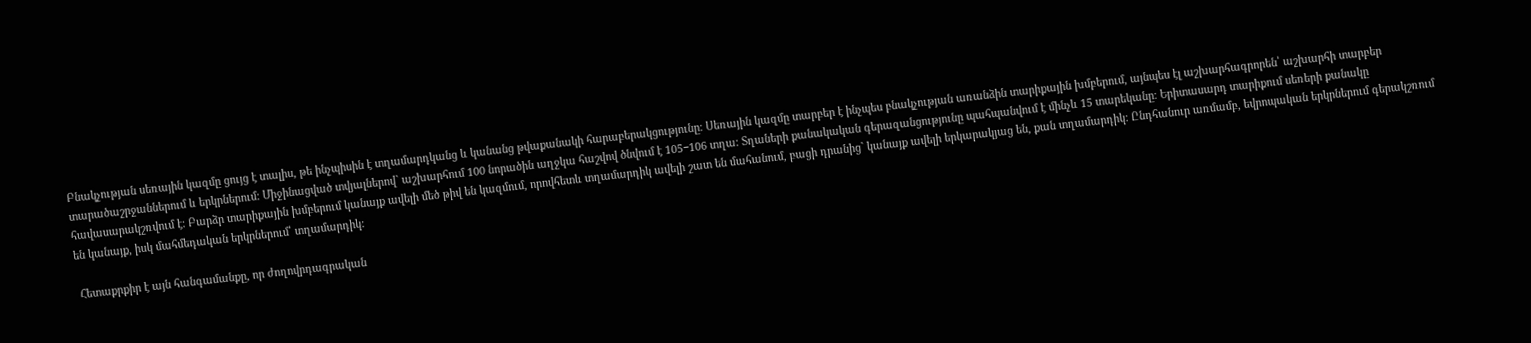Բնակչության սեռային կազմը ցույց է տալիս, թե ինչպիսին է տղամարդկանց և կանանց թվաքանակի հարաբերակցությունը։ Սեռային կազմը տարբեր է ինչպես բնակչության առանձին տարիքային խմբերում, այնպես էլ աշխարհագրորեն՝ աշխարհի տարբեր տարածաշրջաններում և երկրներում։ Միջինացված տվյալներով` աշխարհում 100 նորածին աղջկա հաշվով ծնվում է 105−106 տղա։ Տղաների քանակական գերազանցությունը պահպանվում է մինչև 15 տարեկանը։ Երիտասարդ տարիքում սեռերի քանակը հավասարակշռվում է։ Բարձր տարիքային խմբերում կանայք ավելի մեծ թիվ են կազմում, որովհետև տղամարդիկ ավելի շատ են մահանում, բացի դրանից` կանայք ավելի երկարակյաց են, քան տղամարդիկ։ Ընդհանուր առմամբ, եվրոպական երկրներում գերակշռում են կանայք, իսկ մահմեդական երկրներում՝ տղամարդիկ:

 Հետաքրքիր է այն հանգամանքը, որ ժողովրդագրական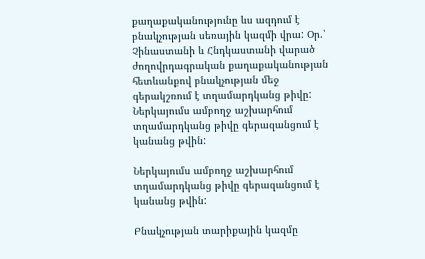քաղաքականությունը ևս ազդում է բնակչության սեռային կազմի վրա: Օր.՝ Չինաստանի և Հնդկաստանի վարած ժողովրդագրական քաղաքականության հետևանքով բնակչության մեջ գերակշռում է տղամարդկանց թիվը: Ներկայումս ամբողջ աշխարհում տղամարդկանց թիվը գերազանցում է կանանց թվին:

Ներկայումս ամբողջ աշխարհում տղամարդկանց թիվը գերազանցում է կանանց թվին:

Բնակչության տարիքային կազմը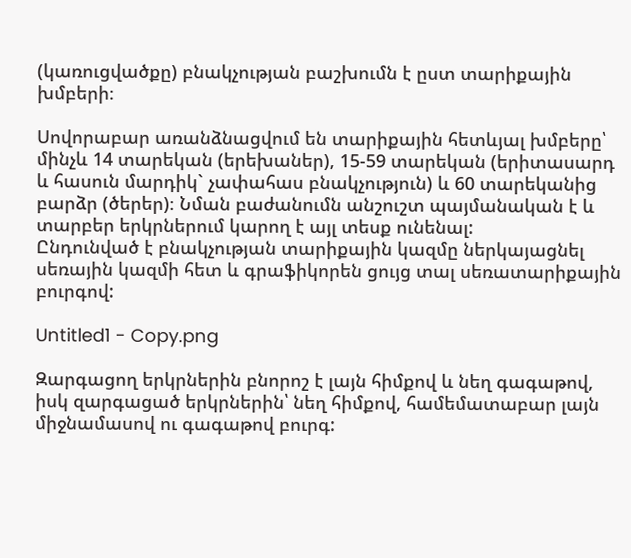(կառուցվածքը) բնակչության բաշխումն է ըստ տարիքային խմբերի։

Սովորաբար առանձնացվում են տարիքային հետևյալ խմբերը՝ մինչև 14 տարեկան (երեխաներ), 15-59 տարեկան (երիտասարդ և հասուն մարդիկ` չափահաս բնակչություն) և 60 տարեկանից բարձր (ծերեր)։ Նման բաժանումն անշուշտ պայմանական է և տարբեր երկրներում կարող է այլ տեսք ունենալ:
Ընդունված է բնակչության տարիքային կազմը ներկայացնել սեռային կազմի հետ և գրաֆիկորեն ցույց տալ սեռատարիքային բուրգով:

Untitled1 - Copy.png

Զարգացող երկրներին բնորոշ է լայն հիմքով և նեղ գագաթով, իսկ զարգացած երկրներին՝ նեղ հիմքով, համեմատաբար լայն միջնամասով ու գագաթով բուրգ: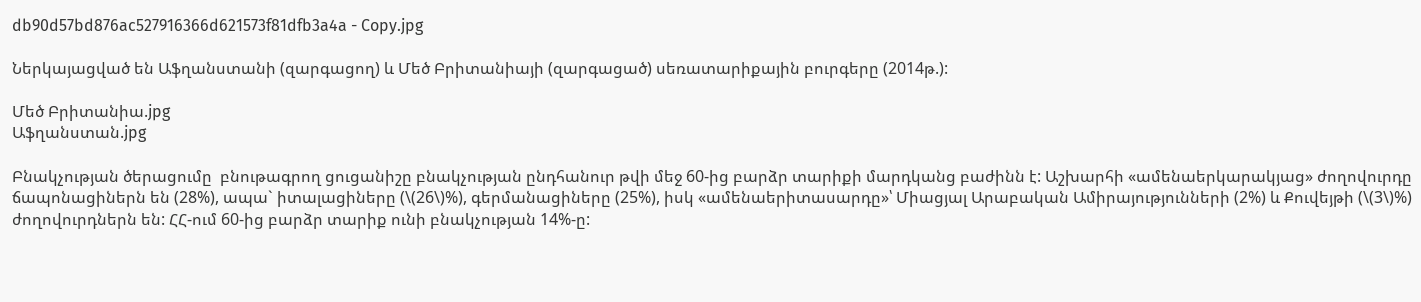db90d57bd876ac527916366d621573f81dfb3a4a - Copy.jpg

Ներկայացված են Աֆղանստանի (զարգացող) և Մեծ Բրիտանիայի (զարգացած) սեռատարիքային բուրգերը (2014թ.):

Մեծ Բրիտանիա.jpg
Աֆղանստան.jpg

Բնակչության ծերացումը  բնութագրող ցուցանիշը բնակչության ընդհանուր թվի մեջ 60-ից բարձր տարիքի մարդկանց բաժինն է: Աշխարհի «ամենաերկարակյաց» ժողովուրդը ճապոնացիներն են (28%), ապա` իտալացիները (\(26\)%), գերմանացիները (25%), իսկ «ամենաերիտասարդը»՝ Միացյալ Արաբական Ամիրայությունների (2%) և Քուվեյթի (\(3\)%) ժողովուրդներն են: ՀՀ-ում 60-ից բարձր տարիք ունի բնակչության 14%-ը: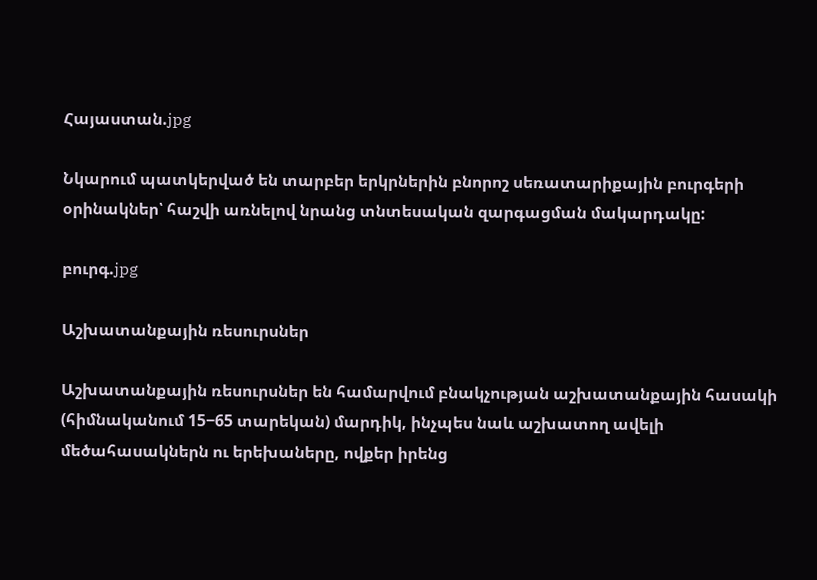Հայաստան.jpg

Նկարում պատկերված են տարբեր երկրներին բնորոշ սեռատարիքային բուրգերի օրինակներ՝ հաշվի առնելով նրանց տնտեսական զարգացման մակարդակը:

բուրգ.jpg

Աշխատանքային ռեսուրսներ

Աշխատանքային ռեսուրսներ են համարվում բնակչության աշխատանքային հասակի (հիմնականում 15−65 տարեկան) մարդիկ, ինչպես նաև աշխատող ավելի մեծահասակներն ու երեխաները, ովքեր իրենց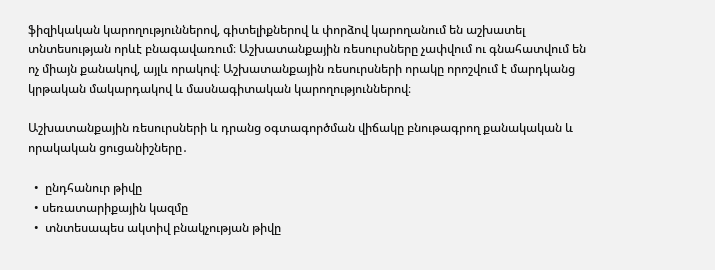ֆիզիկական կարողություններով, գիտելիքներով և փորձով կարողանում են աշխատել տնտեսության որևէ բնագավառում։ Աշխատանքային ռեսուրսները չափվում ու գնահատվում են ոչ միայն քանակով, այլև որակով։ Աշխատանքային ռեսուրսների որակը որոշվում է մարդկանց կրթական մակարդակով և մասնագիտական կարողություններով։

Աշխատանքային ռեսուրսների և դրանց օգտագործման վիճակը բնութագրող քանակական և որակական ցուցանիշները․

  •  ընդհանուր թիվը
  • սեռատարիքային կազմը
  •  տնտեսապես ակտիվ բնակչության թիվը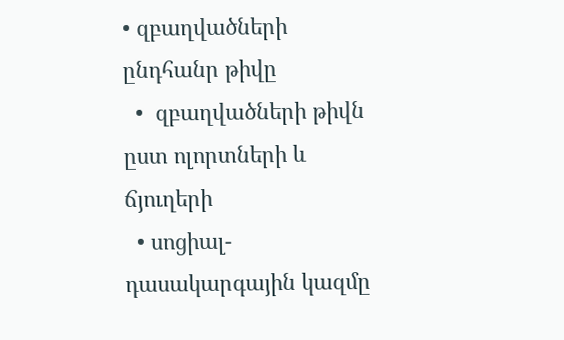• զբաղվածների ընդհանր թիվը
  •  զբաղվածների թիվն ըստ ոլորտների և ճյուղերի
  • սոցիալ- դասակարգային կազմը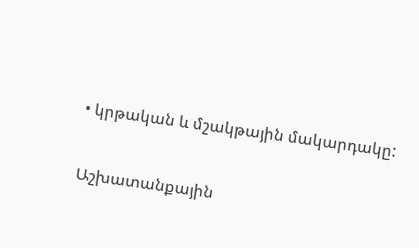• կրթական և մշակթային մակարդակը:

Աշխատանքային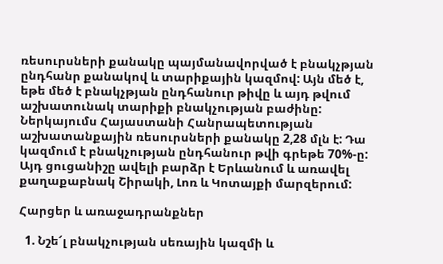ռեսուրսների քանակը պայմանավորված է բնակչթյան ընդհանր քանակով և տարիքային կազմով: Այն մեծ է, եթե մեծ է բնակչթյան ընդհանուր թիվը և այդ թվում աշխատունակ տարիքի բնակչության բաժինը: Ներկայումս Հայաստանի Հանրապետության աշխատանքային ռեսուրսների քանակը 2,28 մլն է: Դա կազմում է բնակչության ընդհանուր թվի գրեթե 70%-ը: Այդ ցուցանիշը ավելի բարձր է Երևանում և առավել քաղաքաբնակ Շիրակի, Լոռ և Կոտայքի մարզերում:

Հարցեր և առաջադրանքներ

  1. Նշե՜լ բնակչության սեռային կազմի և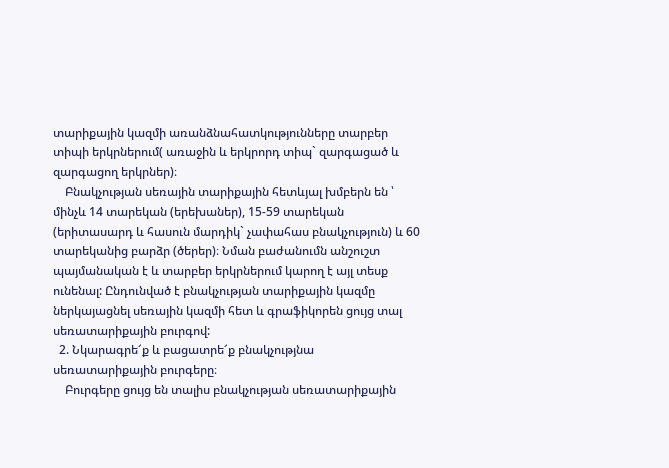տարիքային կազմի առանձնահատկությունները տարբեր տիպի երկրներում( առաջին և երկրորդ տիպ` զարգացած և զարգացող երկրներ)։
    Բնակչության սեռային տարիքային հետևյալ խմբերն են ՝ մինչև 14 տարեկան (երեխաներ), 15-59 տարեկան (երիտասարդ և հասուն մարդիկ` չափահաս բնակչություն) և 60 տարեկանից բարձր (ծերեր)։ Նման բաժանումն անշուշտ պայմանական է և տարբեր երկրներում կարող է այլ տեսք ունենալ: Ընդունված է բնակչության տարիքային կազմը ներկայացնել սեռային կազմի հետ և գրաֆիկորեն ցույց տալ սեռատարիքային բուրգով:
  2. Նկարագրե՜ք և բացատրե՜ք բնակչությնա սեռատարիքային բուրգերը։
    Բուրգերը ցույց են տալիս բնակչության սեռատարիքային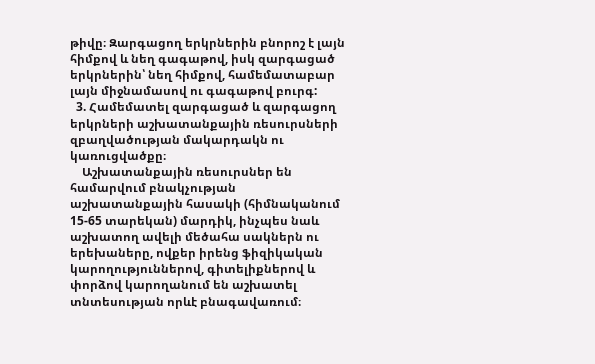թիվը։ Զարգացող երկրներին բնորոշ է լայն հիմքով և նեղ գագաթով, իսկ զարգացած երկրներին՝ նեղ հիմքով, համեմատաբար լայն միջնամասով ու գագաթով բուրգ:
  3. Համեմատել զարգացած և զարգացող երկրների աշխատանքային ռեսուրսների զբաղվածության մակարդակն ու կառուցվածքը։
    Աշխատանքային ռեսուրսներ են համարվում բնակչության աշխատանքային հասակի (հիմնականում 15-65 տարեկան) մարդիկ, ինչպես նաև աշխատող ավելի մեծահա սակներն ու երեխաները, ովքեր իրենց ֆիզիկական կարողություններով, գիտելիքներով և փորձով կարողանում են աշխատել տնտեսության որևէ բնագավառում։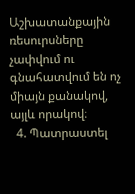Աշխատանքային ռեսուրսները չափվում ու գնահատվում են ոչ միայն քանակով, այլև որակով։
  4. Պատրաստել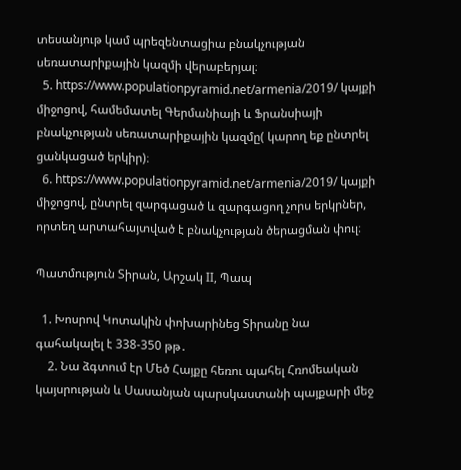տեսանյութ կամ պրեզենտացիա բնակչության սեռատարիքային կազմի վերաբերյալ։
  5. https://www.populationpyramid.net/armenia/2019/ կայքի միջոցով, համեմատել Գերմանիայի և Ֆրանսիայի բնակչության սեռատարիքային կազմը( կարող եք ընտրել ցանկացած երկիր)։
  6. https://www.populationpyramid.net/armenia/2019/ կայքի միջոցով, ընտրել զարգացած և զարգացող չորս երկրներ, որտեղ արտահայտված է բնակչության ծերացման փուլ։

Պատմություն Տիրան, Արշակ II, Պապ

  1. Խոսրով Կոտակին փոխարինեց Տիրանը նա գահակալել է 338-350 թթ․
    2. Նա ձգտում էր Մեծ Հայքը հեռու պահել Հռոմեական կայսրության և Սասանյան պարսկաստանի պայքարի մեջ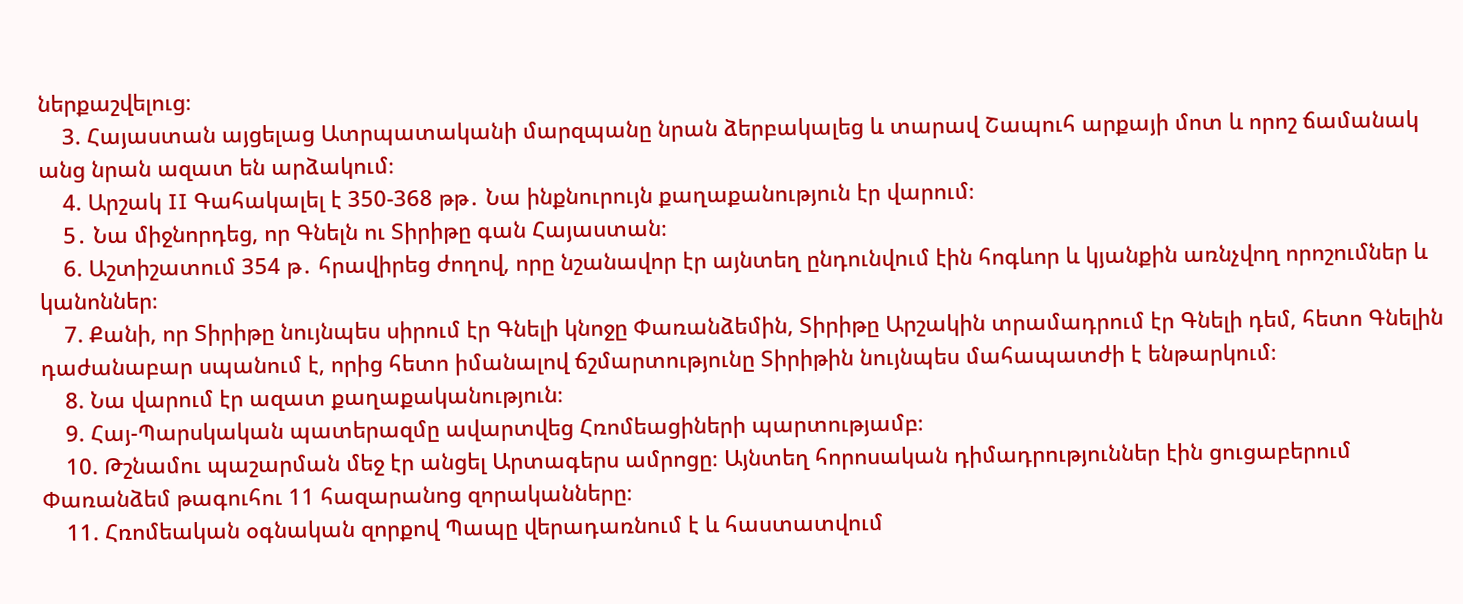ներքաշվելուց։
    3. Հայաստան այցելաց Ատրպատականի մարզպանը նրան ձերբակալեց և տարավ Շապուհ արքայի մոտ և որոշ ճամանակ անց նրան ազատ են արձակում։
    4. Արշակ II Գահակալել է 350-368 թթ․ Նա ինքնուրույն քաղաքանություն էր վարում։
    5․ Նա միջնորդեց, որ Գնելն ու Տիրիթը գան Հայաստան։
    6. Աշտիշատում 354 թ․ հրավիրեց ժողով, որը նշանավոր էր այնտեղ ընդունվում էին հոգևոր և կյանքին առնչվող որոշումներ և կանոններ։
    7. Քանի, որ Տիրիթը նույնպես սիրում էր Գնելի կնոջը Փառանձեմին, Տիրիթը Արշակին տրամադրում էր Գնելի դեմ, հետո Գնելին դաժանաբար սպանում է, որից հետո իմանալով ճշմարտությունը Տիրիթին նույնպես մահապատժի է ենթարկում։
    8. Նա վարում էր ազատ քաղաքականություն։
    9. Հայ-Պարսկական պատերազմը ավարտվեց Հռոմեացիների պարտությամբ։
    10. Թշնամու պաշարման մեջ էր անցել Արտագերս ամրոցը։ Այնտեղ հորոսական դիմադրություններ էին ցուցաբերում Փառանձեմ թագուհու 11 հազարանոց զորականները։
    11. Հռոմեական օգնական զորքով Պապը վերադառնում է և հաստատվում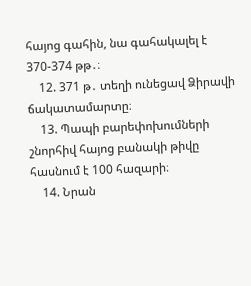հայոց գահին, նա գահակալել է 370-374 թթ․։
    12. 371 թ․ տեղի ունեցավ Ձիրավի ճակատամարտը։
    13. Պապի բարեփոխումների շնորհիվ հայոց բանակի թիվը հասնում է 100 հազարի։
    14. Նրան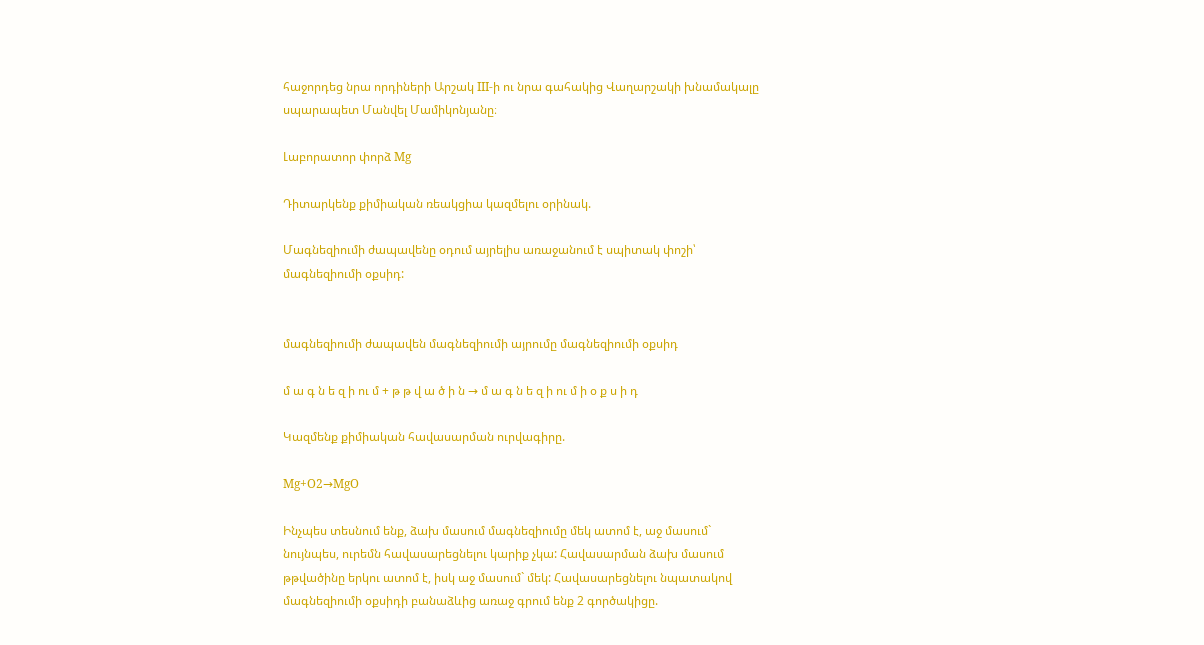հաջորդեց նրա որդիների Արշակ III-ի ու նրա գահակից Վաղարշակի խնամակալը սպարապետ Մանվել Մամիկոնյանը։

Լաբորատոր փորձ Mg

Դիտարկենք քիմիական ռեակցիա կազմելու օրինակ.

Մագնեզիումի ժապավենը օդում այրելիս առաջանում է սպիտակ փոշի՝ մագնեզիումի օքսիդ:


մագնեզիումի ժապավեն մագնեզիումի այրումը մագնեզիումի օքսիդ

մ ա գ ն ե զ ի ու մ + թ թ վ ա ծ ի ն → մ ա գ ն ե զ ի ու մ ի օ ք ս ի դ

Կազմենք քիմիական հավասարման ուրվագիրը.

Mg+O2→MgO

Ինչպես տեսնում ենք, ձախ մասում մագնեզիումը մեկ ատոմ է, աջ մասում` նույնպես, ուրեմն հավասարեցնելու կարիք չկա: Հավասարման ձախ մասում թթվածինը երկու ատոմ է, իսկ աջ մասում` մեկ: Հավասարեցնելու նպատակով մագնեզիումի օքսիդի բանաձևից առաջ գրում ենք 2 գործակիցը.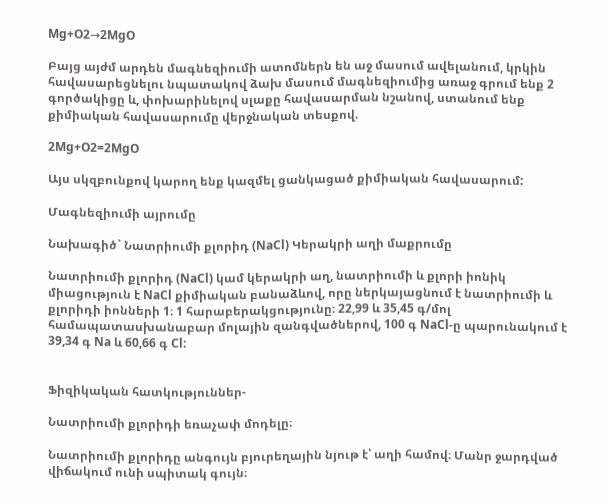Mg+O2→2MgO

Բայց այժմ արդեն մագնեզիումի ատոմներն են աջ մասում ավելանում, կրկին հավասարեցնելու նպատակով ձախ մասում մագնեզիումից առաջ գրում ենք 2 գործակիցը և, փոխարինելով սլաքը հավասարման նշանով, ստանում ենք քիմիական հավասարումը վերջնական տեսքով.

2Mg+O2=2MgO

Այս սկզբունքով կարող ենք կազմել ցանկացած քիմիական հավասարում:

Մագնեզիումի այրումը

Նախագիծ` Նատրիումի քլորիդ (NaCl) Կերակրի աղի մաքրումը

Նատրիումի քլորիդ (NaCl) կամ կերակրի աղ, նատրիումի և քլորի իոնիկ միացություն է NaCl քիմիական բանաձևով, որը ներկայացնում է նատրիումի և քլորիդի իոնների 1։ 1 հարաբերակցությունը։ 22,99 և 35,45 գ/մոլ համապատասխանաբար մոլային զանգվածներով, 100 գ NaCl-ը պարունակում է 39,34 գ Na և 60,66 գ Cl:


Ֆիզիկական հատկություններ-

Նատրիումի քլորիդի եռաչափ մոդելը։

Նատրիումի քլորիդը անգույն բյուրեղային նյութ է՝ աղի համով։ Մանր ջարդված վիճակում ունի սպիտակ գույն։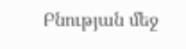Բնության մեջ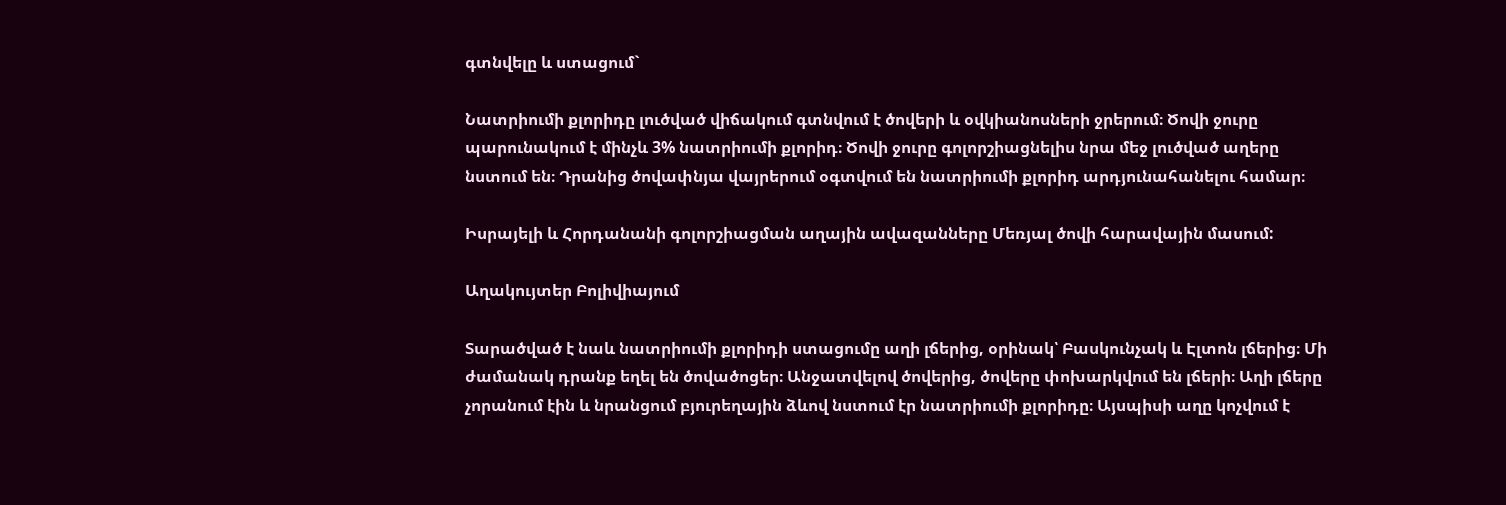գտնվելը և ստացում`

Նատրիումի քլորիդը լուծված վիճակում գտնվում է ծովերի և օվկիանոսների ջրերում։ Ծովի ջուրը պարունակում է մինչև 3% նատրիումի քլորիդ։ Ծովի ջուրը գոլորշիացնելիս նրա մեջ լուծված աղերը նստում են։ Դրանից ծովափնյա վայրերում օգտվում են նատրիումի քլորիդ արդյունահանելու համար։

Իսրայելի և Հորդանանի գոլորշիացման աղային ավազանները Մեռյալ ծովի հարավային մասում:

Աղակույտեր Բոլիվիայում

Տարածված է նաև նատրիումի քլորիդի ստացումը աղի լճերից, օրինակ՝ Բասկունչակ և Էլտոն լճերից։ Մի ժամանակ դրանք եղել են ծովածոցեր։ Անջատվելով ծովերից, ծովերը փոխարկվում են լճերի։ Աղի լճերը չորանում էին և նրանցում բյուրեղային ձևով նստում էր նատրիումի քլորիդը։ Այսպիսի աղը կոչվում է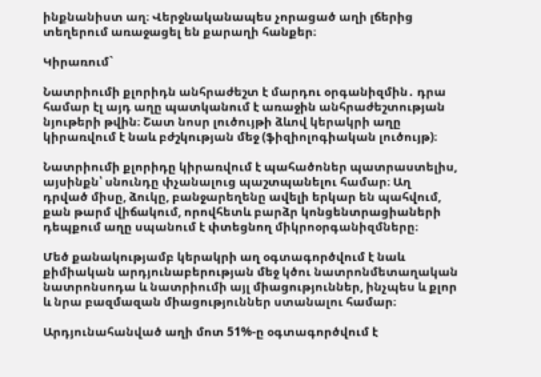ինքնանիստ աղ։ Վերջնականապես չորացած աղի լճերից տեղերում առաջացել են քարաղի հանքեր։

Կիրառում`

Նատրիումի քլորիդն անհրաժեշտ է մարդու օրգանիզմին․ դրա համար էլ այդ աղը պատկանում է առաջին անհրաժեշտության նյութերի թվին։ Շատ նոսր լուծույթի ձևով կերակրի աղը կիրառվում է նաև բժշկության մեջ (ֆիզիոլոգիական լուծույթ)։

Նատրիումի քլորիդը կիրառվում է պահածոներ պատրաստելիս, այսինքն՝ սնունդը փչանալուց պաշտպանելու համար։ Աղ դրված միսը, ձուկը, բանջարեղենը ավելի երկար են պահվում, քան թարմ վիճակում, որովհետև բարձր կոնցենտրացիաների դեպքում աղը սպանում է փտեցնող միկրոօրգանիզմները։

Մեծ քանակությամբ կերակրի աղ օգտագործվում է նաև քիմիական արդյունաբերության մեջ կծու նատրոնմետաղական նատրոնսոդա և նատրիումի այլ միացություններ, ինչպես և քլոր և նրա բազմազան միացություններ ստանալու համար։

Արդյունահանված աղի մոտ 51%-ը օգտագործվում է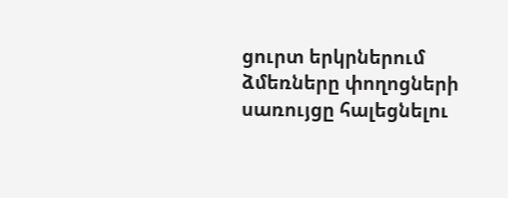ցուրտ երկրներում ձմեռները փողոցների սառույցը հալեցնելու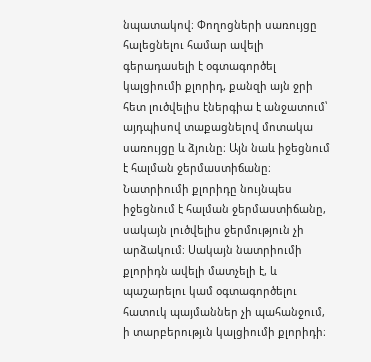նպատակով։ Փողոցների սառույցը հալեցնելու համար ավելի գերադասելի է օգտագործել կալցիումի քլորիդ, քանզի այն ջրի հետ լուծվելիս էներգիա է անջատում՝ այդպիսով տաքացնելով մոտակա սառույցը և ձյունը։ Այն նաև իջեցնում է հալման ջերմաստիճանը։ Նատրիումի քլորիդը նույնպես իջեցնում է հալման ջերմաստիճանը, սակայն լուծվելիս ջերմություն չի արձակում։ Սակայն նատրիումի քլորիդն ավելի մատչելի է, և պաշարելու կամ օգտագործելու հատուկ պայմաններ չի պահանջում, ի տարբերությւն կալցիումի քլորիդի։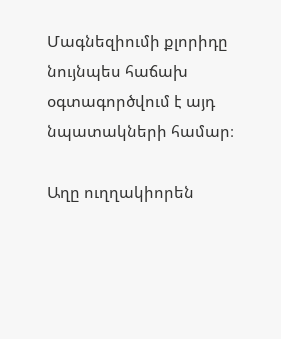Մագնեզիումի քլորիդը նույնպես հաճախ օգտագործվում է այդ նպատակների համար։

Աղը ուղղակիորեն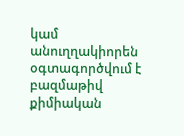կամ անուղղակիորեն օգտագործվում է բազմաթիվ քիմիական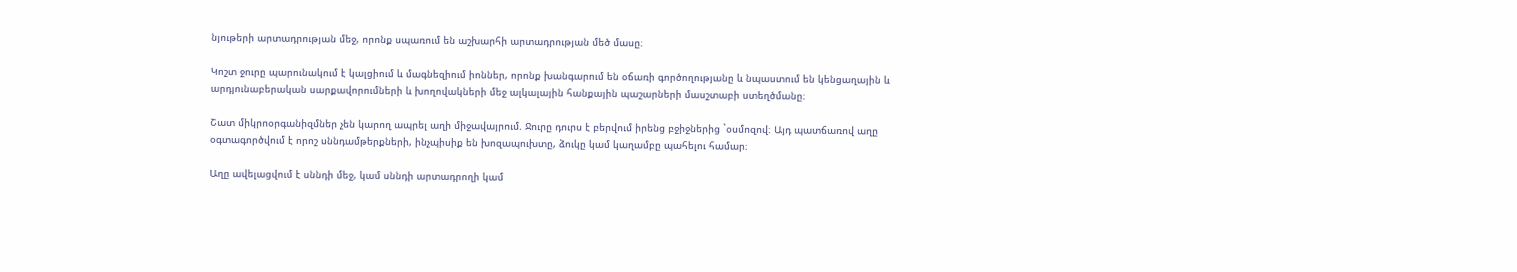նյութերի արտադրության մեջ, որոնք սպառում են աշխարհի արտադրության մեծ մասը։

Կոշտ ջուրը պարունակում է կալցիում և մագնեզիում իոններ, որոնք խանգարում են օճառի գործողությանը և նպաստում են կենցաղային և արդյունաբերական սարքավորումների և խողովակների մեջ ալկալային հանքային պաշարների մասշտաբի ստեղծմանը։

Շատ միկրոօրգանիզմներ չեն կարող ապրել աղի միջավայրում. Ջուրը դուրս է բերվում իրենց բջիջներից `օսմոզով։ Այդ պատճառով աղը օգտագործվում է որոշ սննդամթերքների, ինչպիսիք են խոզապուխտը, ձուկը կամ կաղամբը պահելու համար։

Աղը ավելացվում է սննդի մեջ, կամ սննդի արտադրողի կամ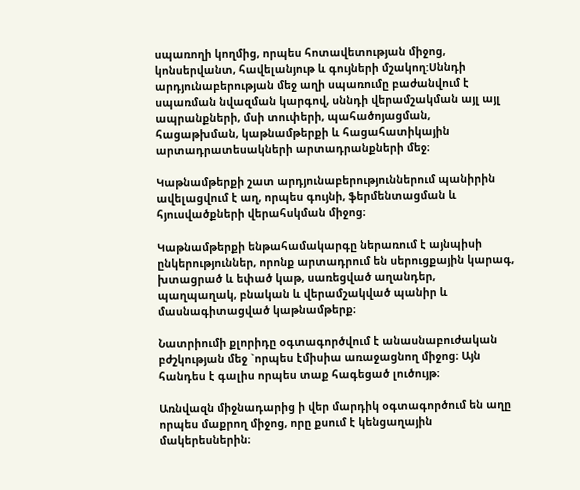սպառողի կողմից, որպես հոտավետության միջոց, կոնսերվանտ, հավելանյութ և գույների մշակող:Սննդի արդյունաբերության մեջ աղի սպառումը բաժանվում է սպառման նվազման կարգով, սննդի վերամշակման այլ այլ ապրանքների, մսի տուփերի, պահածոյացման, հացաթխման, կաթնամթերքի և հացահատիկային արտադրատեսակների արտադրանքների մեջ։

Կաթնամթերքի շատ արդյունաբերություններում պանիրին ավելացվում է աղ, որպես գույնի, ֆերմենտացման և հյուսվածքների վերահսկման միջոց։

Կաթնամթերքի ենթահամակարգը ներառում է այնպիսի ընկերություններ, որոնք արտադրում են սերուցքային կարագ, խտացրած և եփած կաթ, սառեցված աղանդեր, պաղպաղակ, բնական և վերամշակված պանիր և մասնագիտացված կաթնամթերք։

Նատրիումի քլորիդը օգտագործվում է անասնաբուժական բժշկության մեջ `որպես էմիսիա առաջացնող միջոց։ Այն հանդես է գալիս որպես տաք հագեցած լուծույթ։

Առնվազն միջնադարից ի վեր մարդիկ օգտագործում են աղը որպես մաքրող միջոց, որը քսում է կենցաղային մակերեսներին։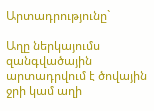Արտադրությունը`

Աղը ներկայումս զանգվածային արտադրվում է ծովային ջրի կամ աղի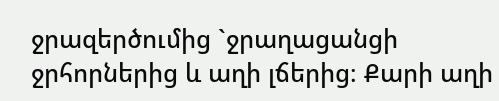ջրազերծումից `ջրաղացանցի ջրհորներից և աղի լճերից։ Քարի աղի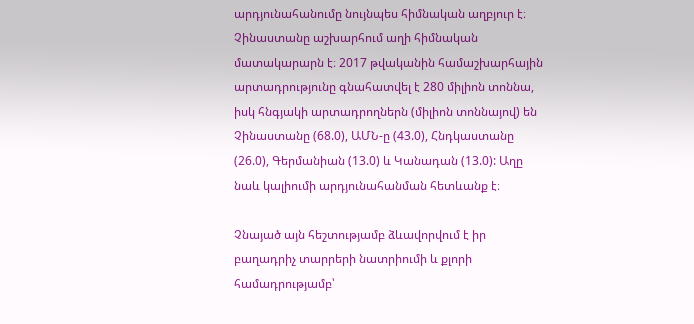արդյունահանումը նույնպես հիմնական աղբյուր է։ Չինաստանը աշխարհում աղի հիմնական մատակարարն է։ 2017 թվականին համաշխարհային արտադրությունը գնահատվել է 280 միլիոն տոննա, իսկ հնգյակի արտադրողներն (միլիոն տոննայով) են Չինաստանը (68.0), ԱՄՆ-ը (43.0), Հնդկաստանը (26.0), Գերմանիան (13.0) և Կանադան (13.0): Աղը նաև կալիումի արդյունահանման հետևանք է։

Չնայած այն հեշտությամբ ձևավորվում է իր բաղադրիչ տարրերի նատրիումի և քլորի համադրությամբ՝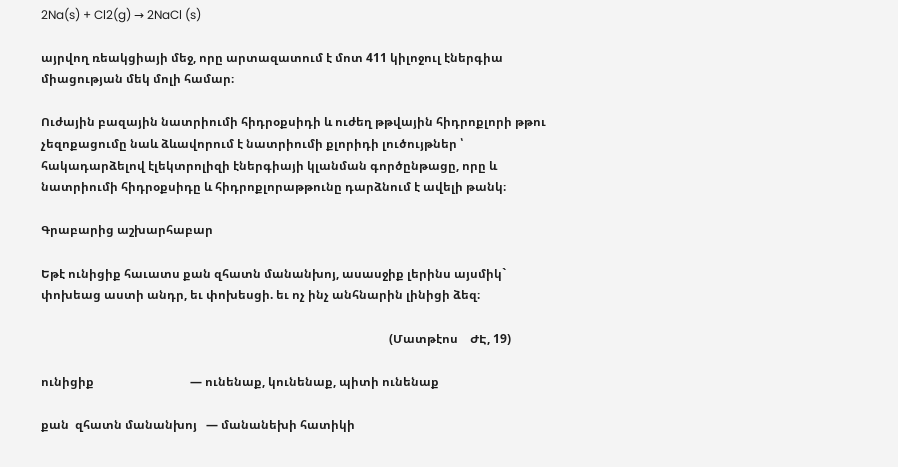2Na(s) + Cl2(g) → 2NaCl (s)

այրվող ռեակցիայի մեջ, որը արտազատում է մոտ 411 կիլոջուլ էներգիա միացության մեկ մոլի համար։

Ուժային բազային նատրիումի հիդրօքսիդի և ուժեղ թթվային հիդրոքլորի թթու չեզոքացումը նաև ձևավորում է նատրիումի քլորիդի լուծույթներ ՝ հակադարձելով էլեկտրոլիզի էներգիայի կլանման գործընթացը, որը և նատրիումի հիդրօքսիդը և հիդրոքլորաթթունը դարձնում է ավելի թանկ։

Գրաբարից աշխարհաբար

Եթէ ունիցիք հաւատս քան զհատն մանանխոյ, ասասջիք լերինս այսմիկ` փոխեաց աստի անդր, եւ փոխեսցի. եւ ոչ ինչ անհնարին լինիցի ձեզ։

                                                                                                                    (Մատթէոս    ԺԷ, 19)

ունիցիք                                — ունենաք, կունենաք, պիտի ունենաք

քան  զհատն մանանխոյ   — մանանեխի հատիկի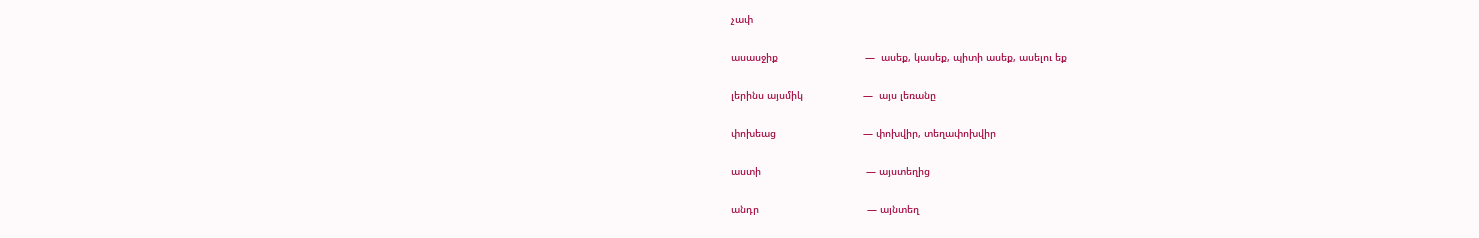չափ

ասասջիք                             —  ասեք, կասեք, պիտի ասեք, ասելու եք

լերինս այսմիկ                    —  այս լեռանը

փոխեաց                             — փոխվիր, տեղափոխվիր

աստի                                   — այստեղից

անդր                                    — այնտեղ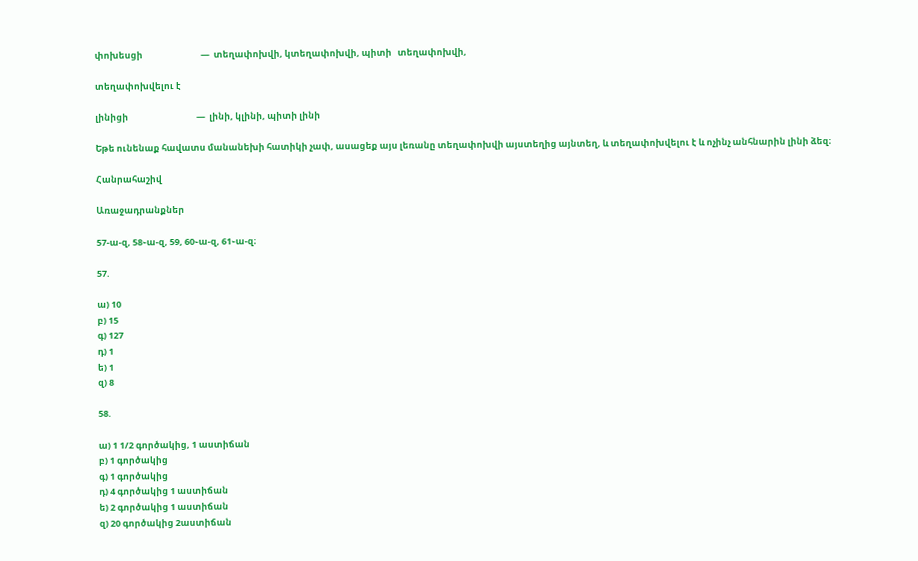փոխեսցի                             —  տեղափոխվի, կտեղափոխվի, պիտի   տեղափոխվի,

տեղափոխվելու է

լինիցի                                  —  լինի, կլինի, պիտի լինի

Եթե ունենաք հավատս մանանեխի հատիկի չափ, ասացեք այս լեռանը տեղափոխվի այստեղից այնտեղ, և տեղափոխվելու է և ոչինչ անհնարին լինի ձեզ։

Հանրահաշիվ

Առաջադրանքներ

57-ա-զ, 58֊ա-զ, 59, 60֊ա-զ, 61֊ա-զ։

57.

ա) 10
բ) 15
գ) 127
դ) 1
ե) 1
զ) 8

58.

ա) 1 1/2 գործակից, 1 աստիճան
բ) 1 գործակից
գ) 1 գործակից
դ) 4 գործակից 1 աստիճան
ե) 2 գործակից 1 աստիճան
զ) 20 գործակից 2աստիճան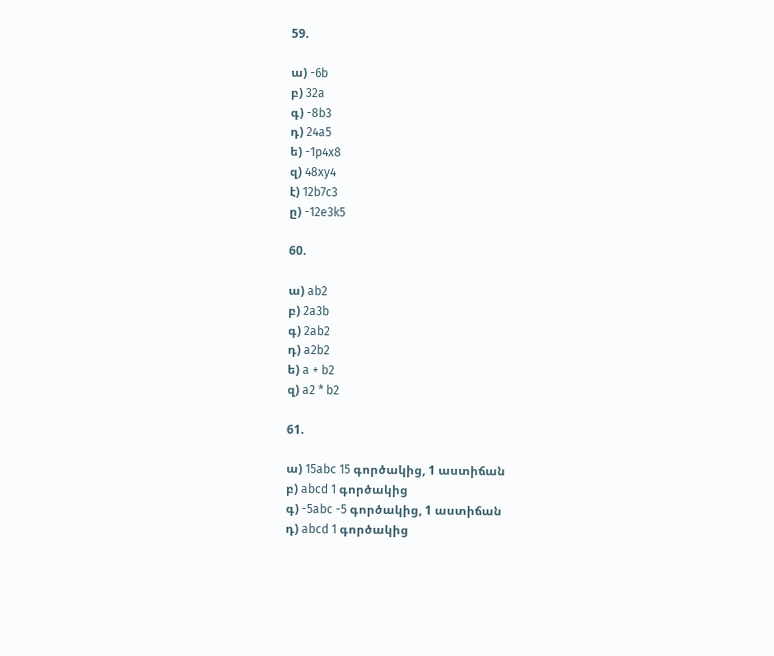59.

ա) -6b
բ) 32a
գ) -8b3
դ) 24a5
ե) -1p4x8
զ) 48xy4
է) 12b7c3
ը) -12e3k5

60.

ա) ab2
բ) 2a3b
գ) 2ab2
դ) a2b2
ե) a + b2
զ) a2 * b2

61.

ա) 15abc 15 գործակից, 1 աստիճան
բ) abcd 1 գործակից
գ) -5abc -5 գործակից, 1 աստիճան
դ) abcd 1 գործակից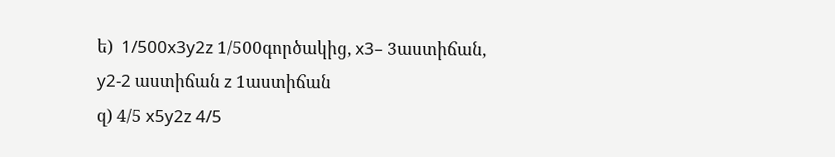ե)  1/500x3y2z 1/500գործակից, x3– 3աստիճան, y2-2 աստիճան z 1աստիճան
զ) 4/5 x5y2z 4/5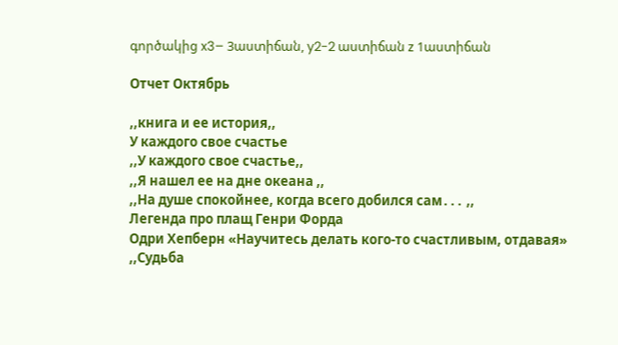գործակից x3– 3աստիճան, y2-2 աստիճան z 1աստիճան

Отчет Октябрь

,,книга и ее история,,
У каждого свое счастье
,,У каждого свое счастье,,
,,Я нашел ее на дне океана ,,
,,На душе спокойнее, когда всего добился сам․․․ ,,
Легенда про плащ Генри Форда
Одри Хепберн «Научитесь делать кого-то счастливым, отдавая»
,,Судьба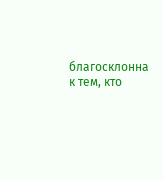благосклонна к тем, кто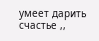умеет дарить счастье ,,